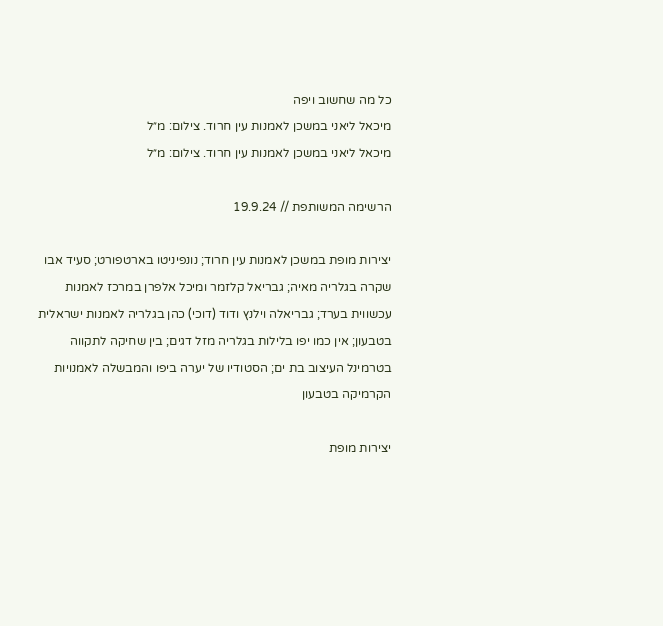כל מה שחשוב ויפה
מיכאל ליאני במשכן לאמנות עין חרוד. צילום: מ״ל
מיכאל ליאני במשכן לאמנות עין חרוד. צילום: מ״ל

הרשימה המשותפת // 19.9.24

יצירות מופת במשכן לאמנות עין חרוד; נונפיניטו בארטפורט; סעיד אבו שקרה בגלריה מאיה; גבריאל קלזמר ומיכל אלפרן במרכז לאמנות עכשווית בערד; גבריאלה וילנץ ודוד (דוכי) כהן בגלריה לאמנות ישראלית בטבעון; אין כמו יפו בלילות בגלריה מזל דגים; בין שחיקה לתקווה בטרמינל העיצוב בת ים; הסטודיו של יערה ביפו והמבשלה לאמנויות הקרמיקה בטבעון

יצירות מופת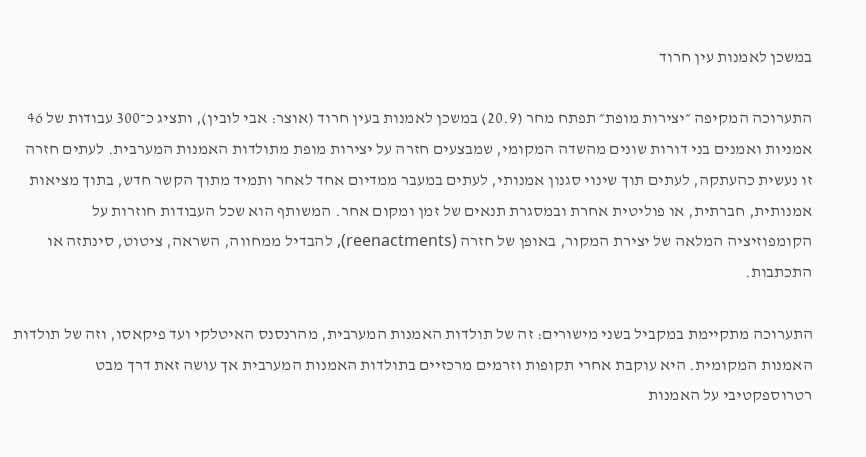במשכן לאמנות עין חרוד

התערוכה המקיפה ״יצירות מופת״ תפתח מחר (20.9) במשכן לאמנות בעין חרוד (אוצר: אבי לובין), ותציג כ־300 עבודות של 46 אמניות ואמנים בני דורות שונים מהשדה המקומי, שמבצעים חזרה על יצירות מופת מתולדות האמנות המערבית. לעתים חזרה זו נעשית כהעתקה, לעתים תוך שינוי סגנון אמנותי, לעתים במעבר ממדיום אחד לאחר ותמיד מתוך הקשר חדש, בתוך מציאות אמנותית, חברתית, או פוליטית אחרת ובמסגרת תנאים של זמן ומקום אחר. המשותף הוא שכל העבודות חוזרות על הקומפוזיציה המלאה של יצירת המקור, באופן של חזרה (reenactments), להבדיל ממחווה, השראה, ציטוט, סינתזה או התכתבות.

התערוכה מתקיימת במקביל בשני מישורים: זה של תולדות האמנות המערבית, מהרנסנס האיטלקי ועד פיקאסו, וזה של תולדות האמנות המקומית. היא עוקבת אחרי תקופות וזרמים מרכזיים בתולדות האמנות המערבית אך עושה זאת דרך מבט רטרוספקטיבי על האמנות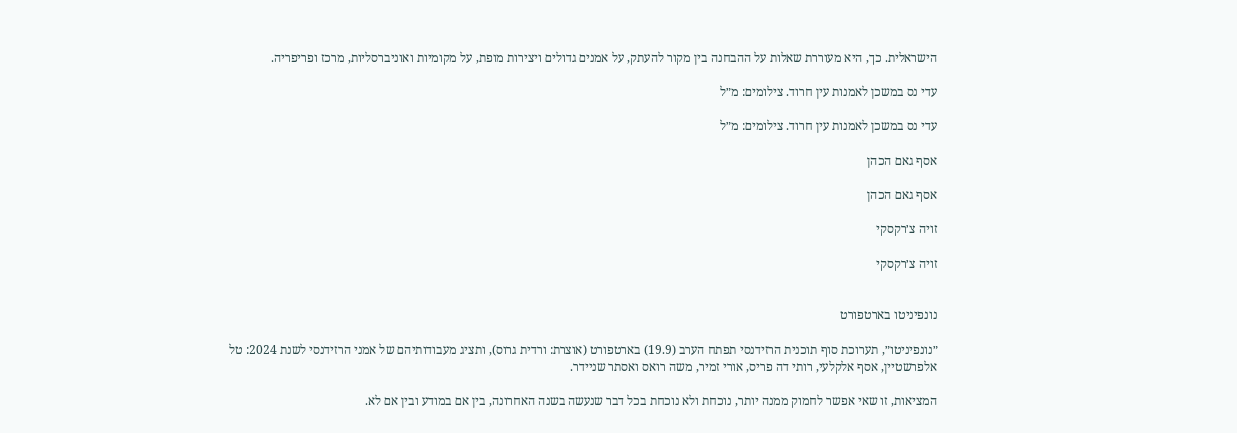הישראלית. כך, היא מעוררת שאלות על ההבחנה בין מקור להעתק, על אמנים גדולים ויצירות מופת, על מקומיות ואוניברסליות, מרכז ופריפריה.

עדי נס במשכן לאמנות עין חרוד. צילומים: מ״ל

עדי נס במשכן לאמנות עין חרוד. צילומים: מ״ל

אסף גאם הכהן

אסף גאם הכהן

זויה צ׳רקסקי

זויה צ׳רקסקי


נונפיניטו בארטפורט

״נונפיניטו״, תערוכת סוף תוכנית הרזידנסי תפתח הערב (19.9) בארטפורט (אוצרת: ורדית גרוס), ותציג מעבודותיהם של אמני הרזידנסי לשנת 2024: טל אלפרשטיין, אסף אלקלעי, רותי דה פריס, אורי זמיר, משה רואס ואסתר שניידר.

המציאות, זו שאי אפשר לחמוק ממנה יותר, נוכחת ולא נוכחת בכל דבר שנעשה בשנה האחרונה, בין אם במודע ובין אם לא.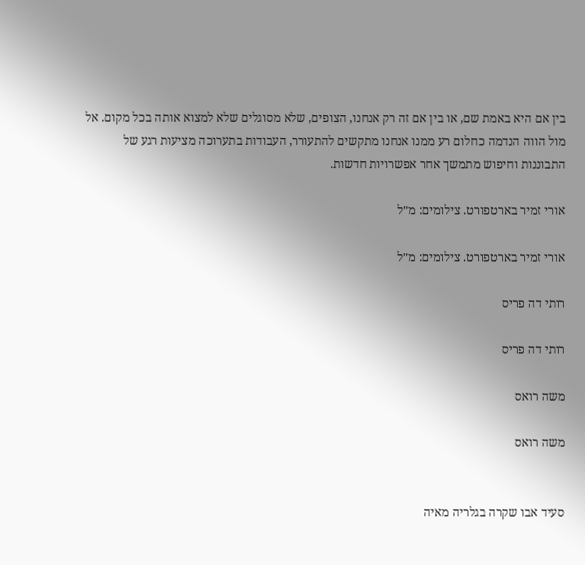בין אם היא באמת שם, או בין אם זה רק אנחנו, הצופים, שלא מסוגלים שלא למצוא אותה בכל מקום. אל מול הווה הנדמה כחלום רע ממנו אנחנו מתקשים להתעורר, העבודות בתערוכה מציעות רגע של התבוננות וחיפוש מתמשך אחר אפשרויות חדשות.

אורי זמיר בארטפורט. צילומים: מ״ל

אורי זמיר בארטפורט. צילומים: מ״ל

רותי דה פריס

רותי דה פריס

משה רואס

משה רואס


סעיד אבו שקרה בגלריה מאיה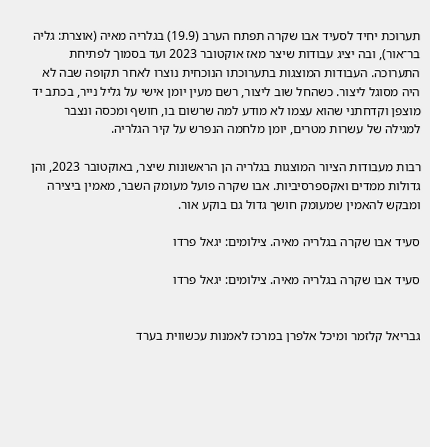תערוכת יחיד לסעיד אבו שקרה תפתח הערב (19.9) בגלריה מאיה (אוצרת: גליה בר־אור), ובה יציג עבודות שיצר מאז אוקטובר 2023 ועד בסמוך לפתיחת התערוכה. העבודות המוצגות בתערוכתו הנוכחית נוצרו לאחר תקופה שבה לא היה מסוגל ליצור. כשהחל שוב ליצור, רשם מעין יומן אישי על גליל נייר, בכתב יד מוצפן וקדחתני שהוא עצמו לא מודע למה שרשום בו, חושף ומכסה ונצבר למגילה של עשרות מטרים, יומן מלחמה הנפרש על קיר הגלריה.

רבות מעבודות הציור המוצגות בגלריה הן הראשונות שיצר, באוקטובר 2023, והן גדולות ממדים ואקספרסיביות. אבו שקרה פועל מעומק השבר, מאמין ביצירה ומבקש להאמין שמעומק חושך גדול גם בוקע אור.

סעיד אבו שקרה בגלריה מאיה. צילומים: יגאל פרדו

סעיד אבו שקרה בגלריה מאיה. צילומים: יגאל פרדו


גבריאל קלזמר ומיכל אלפרן במרכז לאמנות עכשווית בערד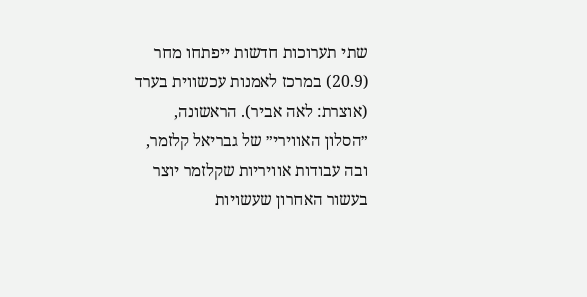שתי תערוכות חדשות ייפתחו מחר (20.9) במרכז לאמנות עכשווית בערד (אוצרת: לאה אביר). הראשונה, ״הסלון האווירי״ של גבריאל קלזמר, ובה עבודות אוויריות שקלזמר יוצר בעשור האחרון שעשויות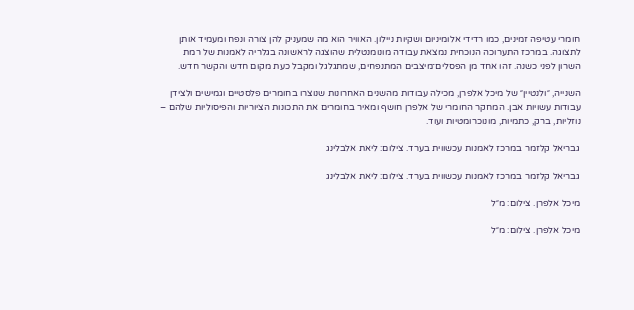חומרי עטיפה זמינים, כמו רדידי אלומיניום ושקיות ניילון. האוויר הוא מה שמעניק להן צורה ונפח ומעמיד אותן לתצוגה. במרכז התערוכה הנוכחית נמצאת עבודה מונומנטלית שהוצגה לראשונה בגלריה לאמנות של רמת השרון לפני כשנה. זהו אחד מן הפסלים־מיצבים המתנפחים, שמתגלגל ומקבל כעת מקום חדש והקשר חדש.

השנייה, ״ולנטיין״ של מיכל אלפרן, מכילה עבודות מהשנים האחרונות שנוצרו בחומרים פלסטיים וגמישים ולצידן עבודות עשויות אבן. המחקר החומרי של אלפרן חושף ומאיר בחומרים את התכונות הציוריות והפיסוליות שלהם – נוזליות, ברק, כתמיות, מונוכרומטיות ועוד.

גבריאל קלזמר במרכז לאמנות עכשווית בערד. צילום: ליאת אלבלינג

גבריאל קלזמר במרכז לאמנות עכשווית בערד. צילום: ליאת אלבלינג

מיכל אלפרן. צילום: מ״ל

מיכל אלפרן. צילום: מ״ל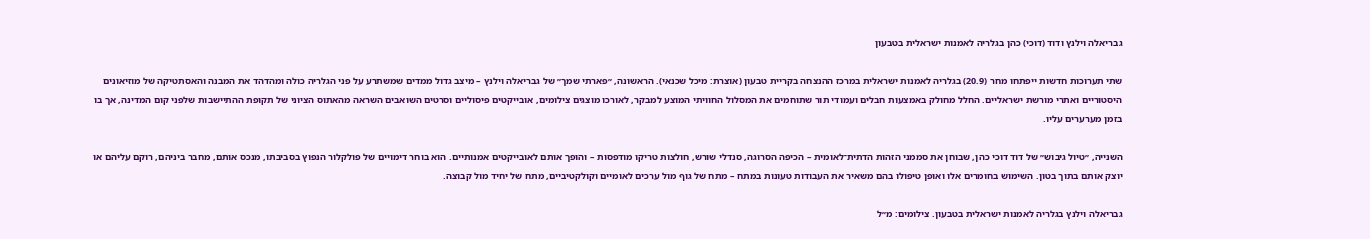גבריאלה וילנץ ודוד (דוכי) כהן בגלריה לאמנות ישראלית בטבעון

שתי תערוכות חדשות ייפתחו מחר (20.9) בגלריה לאמנות ישראלית במרכז ההנצחה בקריית טבעון (אוצרת: מיכל שכנאי). הראשונה, ״פארתי שמך״ של גבריאלה וילנץ – מיצב גדול ממדים שמשתרע על פני הגלריה כולה ומהדהד את המבנה והאסתטיקה של מוזיאונים היסטוריים ואתרי מורשת ישראליים. החלל מחולק באמצעות חבלים ועמודי תור שתוחמים את המסלול החוויתי המוצע למבקר, לאורכו מוצגים צילומים, אובייקטים פיסוליים וסרטים השואבים השראה מהאתוס הציוני של תקופת ההתיישבות שלפני קום המדינה, אך בו בזמן מערערים עליו.

השנייה, ״טיול גיבוש״ של דוד דוכי כהן, שבוחן את סממני הזהות הדתית־לאומית – הכיפה הסרוגה, סנדלי שורש, חולצות טריקו מודפסות – והופך אותם לאובייקטים אמנותיים. הוא בוחר דימויים של פולקלור הנפוץ בסביבתו, מנכס אותם, מחבר ביניהם, רוקם עליהם או יוצק אותם בתוך בטון. השימוש בחומרים אלו ואופן טיפולו בהם משאיר את העבודות טעונות במתח – מתח של גוף מול ערכים לאומיים וקולקטיביים, מתח של יחיד מול קבוצה.

גבריאלה וילנץ בגלריה לאמנות ישראלית בטבעון. צילומים: מ״ל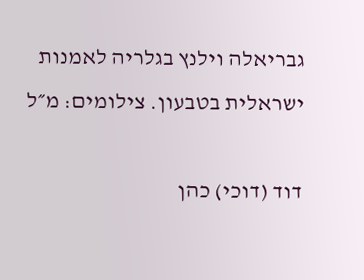גבריאלה וילנץ בגלריה לאמנות ישראלית בטבעון. צילומים: מ״ל

דוד (דוכי) כהן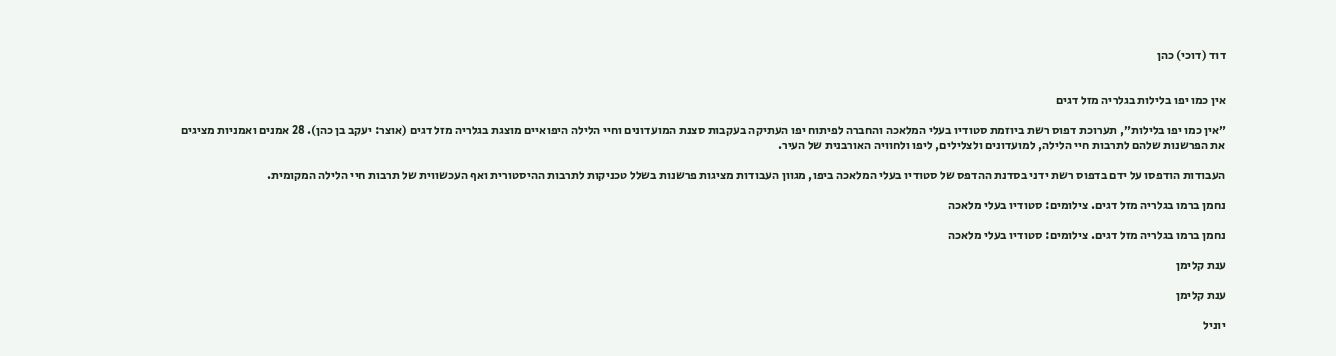דוד (דוכי) כהן


אין כמו יפו בלילות בגלריה מזל דגים

״אין כמו יפו בלילות״, תערוכת דפוס רשת ביוזמת סטודיו בעלי המלאכה והחברה לפיתוח יפו העתיקה בעקבות סצנת המועדונים וחיי הלילה היפואיים מוצגת בגלריה מזל דגים (אוצר: יעקב בן כהן). 28 אמנים ואמניות מציגים את הפרשנות שלהם לתרבות חיי הלילה, למועדונים ולצלילים, ליפו ולחוויה האורבנית של העיר.

העבודות הודפסו על ידם בדפוס רשת ידני בסדנת ההדפס של סטודיו בעלי המלאכה ביפו, מגוון העבודות מציגות פרשנות בשלל טכניקות לתרבות ההיסטורית ואף העכשווית של תרבות חיי הלילה המקומית.

נחמן ברמו בגלריה מזל דגים. צילומים: סטודיו בעלי מלאכה

נחמן ברמו בגלריה מזל דגים. צילומים: סטודיו בעלי מלאכה

ענת קלימן

ענת קלימן

יוניל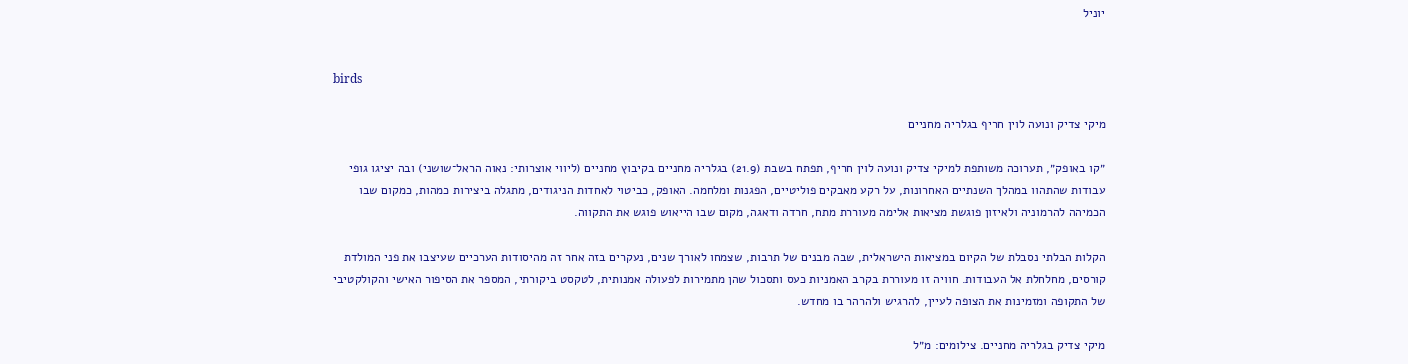יוניל


birds

מיקי צדיק ונועה לוין חריף בגלריה מחניים

״קו באופק״, תערוכה משותפת למיקי צדיק ונועה לוין חריף, תפתח בשבת (21.9) בגלריה מחניים בקיבוץ מחניים (ליווי אוצרותי: נאוה הראל־שושני) ובה יציגו גופי עבודות שהתהוו במהלך השנתיים האחרונות, על רקע מאבקים פוליטיים, הפגנות ומלחמה. האופק, כביטוי לאחדות הניגודים, מתגלה ביצירות כמהות, כמקום שבו הכמיהה להרמוניה ולאיזון פוגשת מציאות אלימה מעוררת מתח, חרדה ודאגה, מקום שבו הייאוש פוגש את התקווה.

הקלות הבלתי נסבלת של הקיום במציאות הישראלית, שבה מבנים של תרבות, שצמחו לאורך שנים, נעקרים בזה אחר זה מהיסודות הערכיים שעיצבו את פני המולדת קורסים, מחלחלת אל העבודות. חוויה זו מעוררת בקרב האמניות כעס ותסכול שהן מתמירות לפעולה אמנותית, לטקסט ביקורתי, המספר את הסיפור האישי והקולקטיבי של התקופה ומזמינות את הצופה לעיין, להרגיש ולהרהר בו מחדש.

מיקי צדיק בגלריה מחניים. צילומים: מ״ל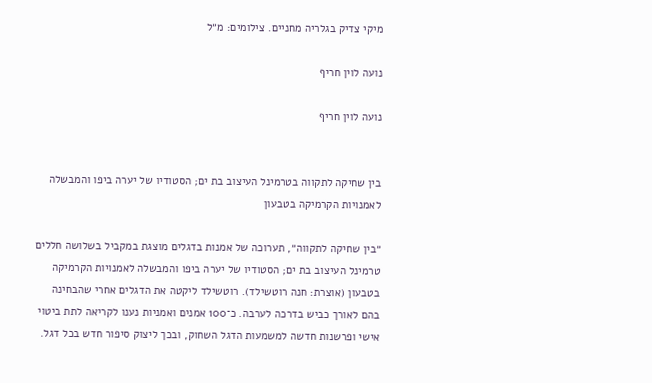מיקי צדיק בגלריה מחניים. צילומים: מ״ל

נועה לוין חריף

נועה לוין חריף


בין שחיקה לתקווה בטרמינל העיצוב בת ים; הסטודיו של יערה ביפו והמבשלה לאמנויות הקרמיקה בטבעון

״בין שחיקה לתקווה״, תערוכה של אמנות בדגלים מוצגת במקביל בשלושה חללים טרמינל העיצוב בת ים; הסטודיו של יערה ביפו והמבשלה לאמנויות הקרמיקה בטבעון (אוצרת: חנה רוטשילד). רוטשילד ליקטה את הדגלים אחרי שהבחינה בהם לאורך כביש בדרכה לערבה. כ־100 אמנים ואמניות נענו לקריאה לתת ביטוי אישי ופרשנות חדשה למשמעות הדגל השחוק, ובכך ליצוק סיפור חדש בכל דגל.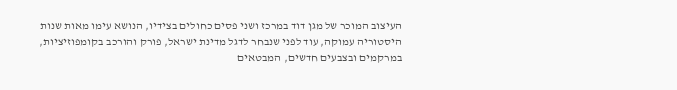העיצוב המוכר של מגן דוד במרכז ושני פסים כחולים בצידיו, הנושא עימו מאות שנות היסטוריה עמוקה, עוד לפני שנבחר לדגל מדינת ישראל, פורק והורכב בקומפוזיציות, במרקמים ובצבעים חדשים, המבטאים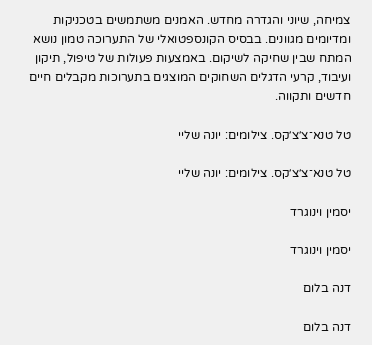צמיחה, שיוני והגדרה מחדש. האמנים משתמשים בטכניקות ומדיומים מגוונים. בבסיס הקונספטואלי של התערוכה טמון נושא המתח שבין שחיקה לשיקום. באמצעות פעולות של טיפול, תיקון ועיבוד, קרעי הדגלים השחוקים המוצגים בתערוכות מקבלים חיים חדשים ותקווה.

טל טנא־צ׳צ׳קס. צילומים: יונה שליי

טל טנא־צ׳צ׳קס. צילומים: יונה שליי

יסמין וינוגרד

יסמין וינוגרד

דנה בלום

דנה בלום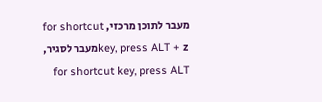מעבר לתוכן מרכזי, for shortcut key, press ALT + zמעבר לסגיר, for shortcut key, press ALT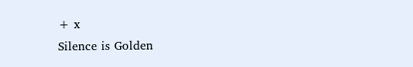+ x
Silence is Golden